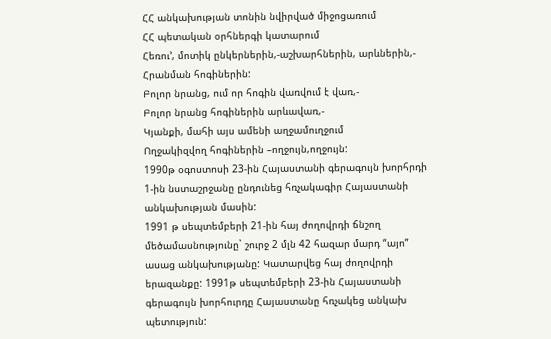ՀՀ անկախության տոնին նվիրված միջոցառում
ՀՀ պետական օրհներգի կատարում
Հեռու’, մոտիկ ընկերներին,-աշխարհներին, արևներին,-
Հրանման հոգիներին:
Բոլոր նրանց, ում որ հոգին վառվում է վառ,-
Բոլոր նրանց հոգիներին արևավառ,-
Կյանքի, մահի այս ամենի աղջամուղջում
Ողջակիզվող հոգիներին –ողջույն,ողջույն:
1990թ օգոստոսի 23-ին Հայաստանի գերագույն խորհրդի 1-ին նստաշրջանը ընդունեց հռչակագիր Հայաստանի անկախության մասին:
1991 թ սեպտեմբերի 21-ին հայ ժողովրդի ճնշող մեծամասնությունը` շուրջ 2 մլն 42 հազար մարդ “այո” ասաց անկախությանը: Կատարվեց հայ ժողովրդի երազանքը: 1991թ սեպտեմբերի 23-ին Հայաստանի գերագույն խորհուրդը Հայաստանը հռչակեց անկախ պետություն: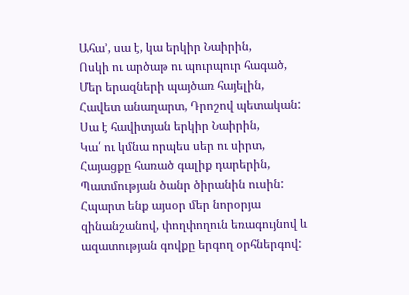Ահա’, սա է, կա երկիր Նաիրին,
Ոսկի ու արծաթ ու պուրպուր հագած,
Մեր երազների պայծառ հայելին,
Հավետ անաղարտ, Դրոշով պետական:
Սա է հավիտյան երկիր Նաիրին,
Կա՛ ու կմնա որպես սեր ու սիրտ,
Հայացքը հառած գալիք դարերին,
Պատմության ծանր ծիրանին ուսին:
Հպարտ ենք այսօր մեր նորօրյա զինանշանով, փողփողուն եռագույնով և ազատության գովքը երգող օրհներգով: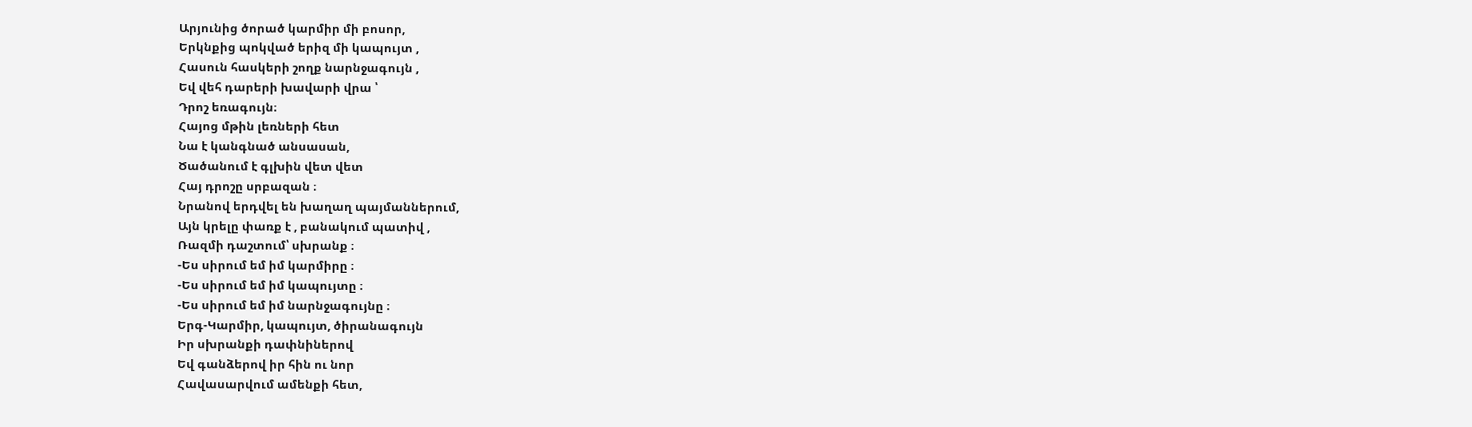Արյունից ծորած կարմիր մի բոսոր,
Երկնքից պոկված երիզ մի կապույտ ,
Հասուն հասկերի շողք նարնջագույն ,
Եվ վեհ դարերի խավարի վրա ՝
Դրոշ եռագույն։
Հայոց մթին լեռների հետ
Նա է կանգնած անսասան,
Ծածանում է գլխին վետ վետ
Հայ դրոշը սրբազան ։
Նրանով երդվել են խաղաղ պայմաններում,
Այն կրելը փառք է , բանակում պատիվ ,
Ռազմի դաշտում՝ սխրանք ։
-Ես սիրում եմ իմ կարմիրը ։
-Ես սիրում եմ իմ կապույտը ։
-Ես սիրում եմ իմ նարնջագույնը ։
Երգ-Կարմիր, կապույտ, ծիրանագույն
Իր սխրանքի դափնիներով
Եվ գանձերով իր հին ու նոր
Հավասարվում ամենքի հետ,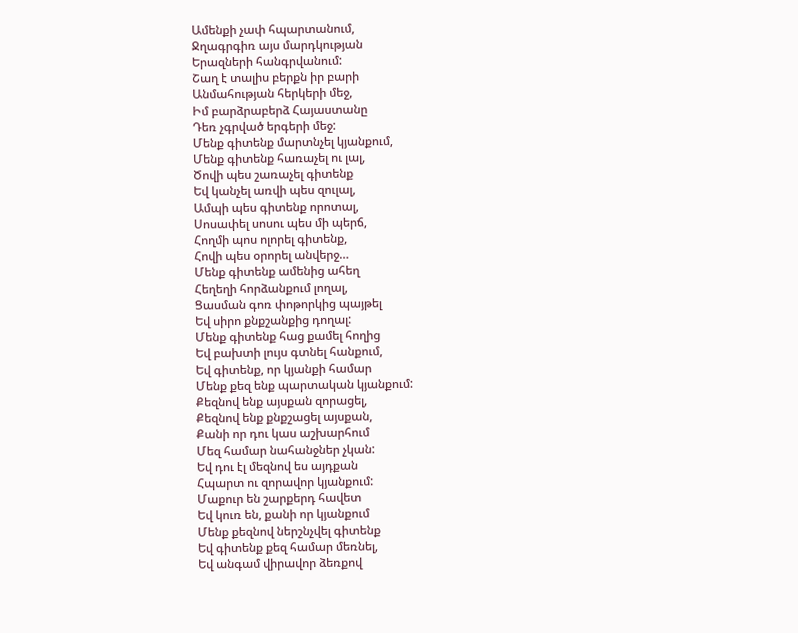Ամենքի չափ հպարտանում,
Ջղագրգիռ այս մարդկության
Երազների հանգրվանում:
Շաղ է տալիս բերքն իր բարի
Անմահության հերկերի մեջ,
Իմ բարձրաբերձ Հայաստանը
Դեռ չգրված երգերի մեջ:
Մենք գիտենք մարտնչել կյանքում,
Մենք գիտենք հառաչել ու լալ,
Ծովի պես շառաչել գիտենք
Եվ կանչել առվի պես զուլալ,
Ամպի պես գիտենք որոտալ,
Սոսափել սոսու պես մի պերճ,
Հողմի պոս ոլորել գիտենք,
Հովի պես օրորել անվերջ…
Մենք գիտենք ամենից ահեղ
Հեղեղի հորձանքում լողալ,
Ցասման գոռ փոթորկից պայթել
Եվ սիրո քնքշանքից դողալ:
Մենք գիտենք հաց քամել հողից
Եվ բախտի լույս գտնել հանքում,
Եվ գիտենք, որ կյանքի համար
Մենք քեզ ենք պարտական կյանքում:
Քեզնով ենք այսքան զորացել,
Քեզնով ենք քնքշացել այսքան,
Քանի որ դու կաս աշխարհում
Մեզ համար նահանջներ չկան:
Եվ դու էլ մեզնով ես այդքան
Հպարտ ու զորավոր կյանքում:
Մաքուր են շարքերդ հավետ
Եվ կուռ են, քանի որ կյանքում
Մենք քեզնով ներշնչվել գիտենք
Եվ գիտենք քեզ համար մեռնել,
Եվ անգամ վիրավոր ձեռքով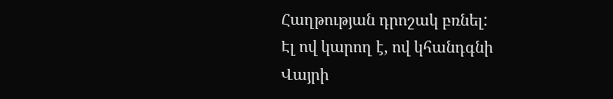Հաղթության դրոշակ բռնել:
Էլ ով կարող է, ով կհանդգնի
Վայրի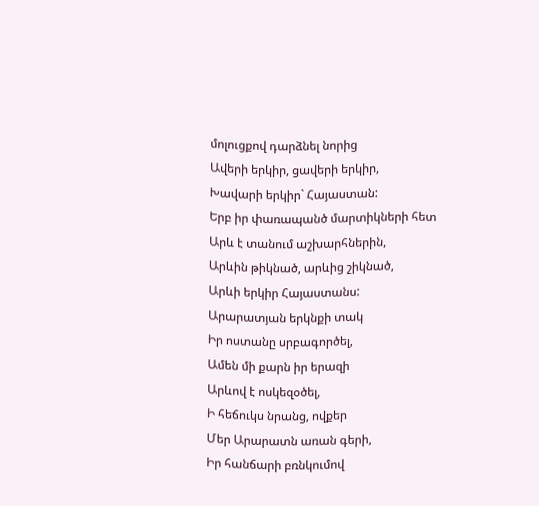մոլուցքով դարձնել նորից
Ավերի երկիր, ցավերի երկիր,
Խավարի երկիր` Հայաստան:
Երբ իր փառապանծ մարտիկների հետ
Արև է տանում աշխարհներին,
Արևին թիկնած, արևից շիկնած,
Արևի երկիր Հայաստանս:
Արարատյան երկնքի տակ
Իր ոստանը սրբագործել,
Ամեն մի քարն իր երազի
Արևով է ոսկեզօծել,
Ի հեճուկս նրանց, ովքեր
Մեր Արարատն առան գերի,
Իր հանճարի բռնկումով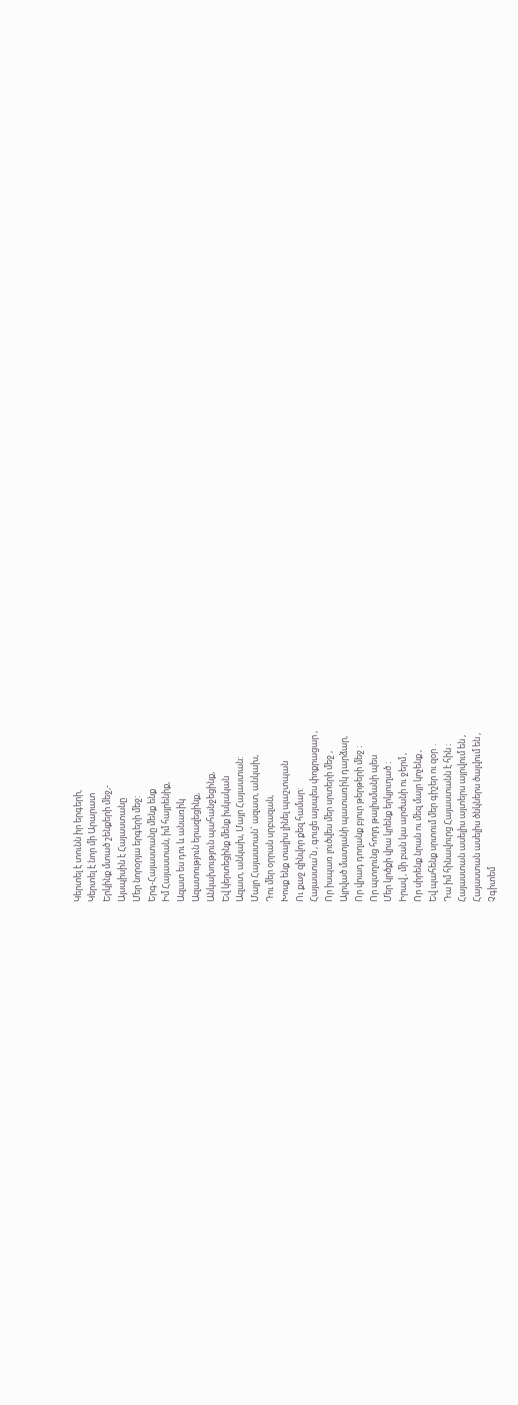Կերտել է տունն իր երգերի,
Կերտել է նոր մի Արարատ
Երկինք մտած շենքերի մեջ,-
Այսպիսին է Հայաստանը
Մեր նորօրյա երգերի մեջ:
Երգ-Հայաստանը մենք ենք
Իմ Հայաստան, իմ հայրենիք,
Ազատ ես դու և անառիկ
Ազատություն երազեցինք,
Անկախություն պահանջեցինք,
Եվ կերտեցինք մենք իսկական
Ազատ, անկախ, Մայր Հայաստան:
Մայր Հայաստան` ազատ, անկախ,
Դու մեր օրրան սրբազան,
Խոսք ենք տալիս լինել պաշտպան
Ու քաջ զինվոր քեզ համար:
Հայաստա՛ն , գուցե այսպես փոքրացար ,
Որ իսպառ լուծվես մեր սրտերի մեջ ,
Այրված մատյանի պատառիկ դարձար,
Որ վրադ դողանք բյուր թերթերի մեջ ։
Որ պտղունց հողդ թալիսմանի պես
Մեր կրծքի վրա կրենք երկյուղած ։
Իրավ , մի բան կա արժանի ու ջերմ ,
Որ սիրենք նրան ու մեզ մայր կոչենք ,
Եվ պահենք սրտում մեր գիշեր ու զօր ․
Դա իմ հինավուրց Հայաստանն է հին ։
Հայաստան ասելիս այտերս այրվում են ,
Հայաստան ասելիս ծնկներս ծալվում են ,
Չգիտեմ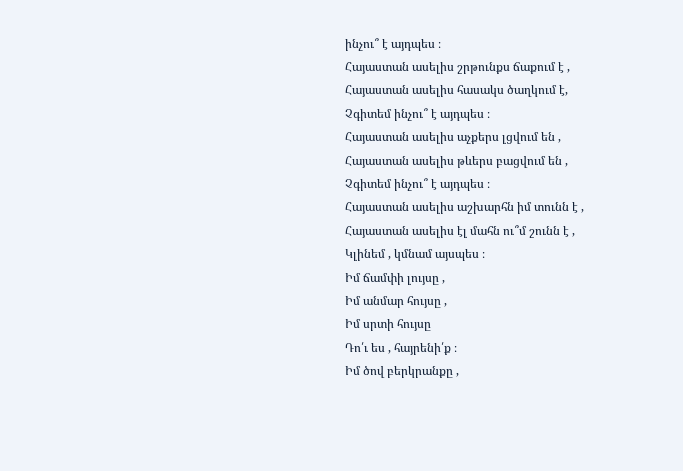ինչու՞ է այդպես ։
Հայաստան ասելիս շրթունքս ճաքում է ,
Հայաստան ասելիս հասակս ծաղկում է,
Չգիտեմ ինչու՞ է այդպես ։
Հայաստան ասելիս աչքերս լցվում են ,
Հայաստան ասելիս թևերս բացվում են ,
Չգիտեմ ինչու՞ է այդպես ։
Հայաստան ասելիս աշխարհն իմ տունն է ,
Հայաստան ասելիս էլ մահն ու՞մ շունն է ,
Կլինեմ , կմնամ այսպես ։
Իմ ճամփի լույսը ,
Իմ անմար հույսը ,
Իմ սրտի հույսը
Դո՛ւ ես , հայրենի՛ք ։
Իմ ծով բերկրանքը ,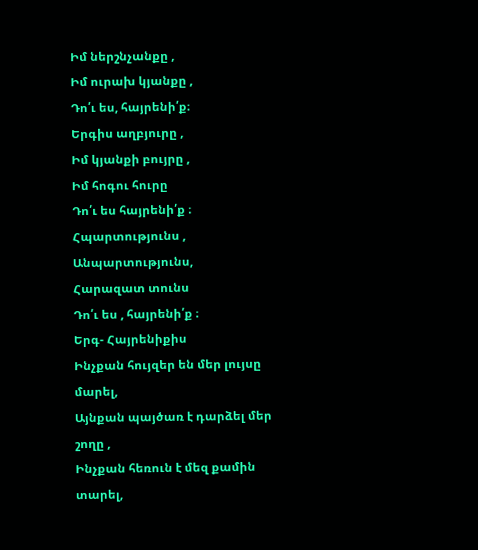Իմ ներշնչանքը ,
Իմ ուրախ կյանքը ,
Դո՛ւ ես, հայրենի՛ք։
Երգիս աղբյուրը ,
Իմ կյանքի բույրը ,
Իմ հոգու հուրը
Դո՛ւ ես հայրենի՛ք ։
Հպարտությունս ,
Անպարտությունս,
Հարազատ տունս
Դո՛ւ ես , հայրենի՛ք ։
Երգ- Հայրենիքիս
Ինչքան հույզեր են մեր լույսը մարել,
Այնքան պայծառ է դարձել մեր շողը ,
Ինչքան հեռուն է մեզ քամին տարել,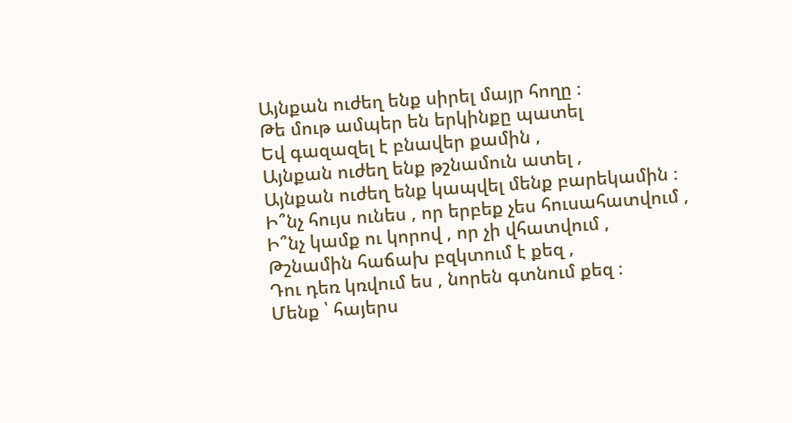Այնքան ուժեղ ենք սիրել մայր հողը ։
Թե մութ ամպեր են երկինքը պատել
Եվ գազազել է բնավեր քամին ,
Այնքան ուժեղ ենք թշնամուն ատել ,
Այնքան ուժեղ ենք կապվել մենք բարեկամին ։
Ի՞նչ հույս ունես , որ երբեք չես հուսահատվում ,
Ի՞նչ կամք ու կորով , որ չի վհատվում ,
Թշնամին հաճախ բզկտում է քեզ ,
Դու դեռ կռվում ես , նորեն գտնում քեզ ։
Մենք ՝ հայերս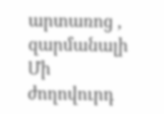արտառոց , զարմանալի
Մի ժողովուրդ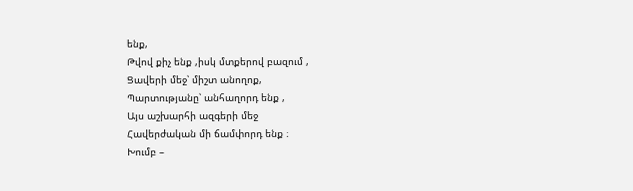ենք,
Թվով քիչ ենք ,իսկ մտքերով բազում ,
Ցավերի մեջ՝ միշտ անողոք,
Պարտությանը՝ անհաղորդ ենք ,
Այս աշխարհի ազգերի մեջ
Հավերժական մի ճամփորդ ենք ։
Խումբ –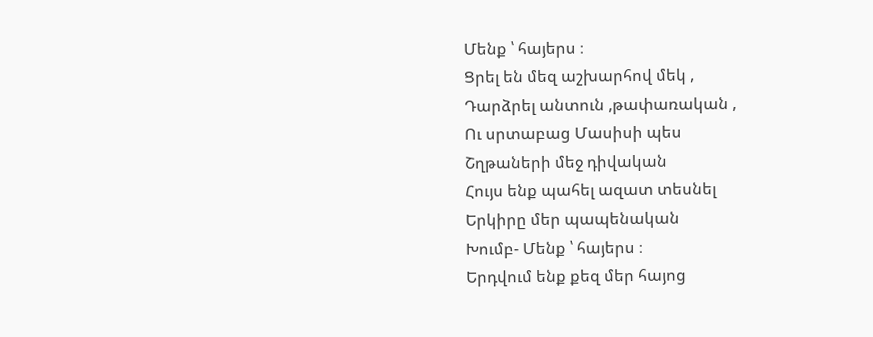Մենք ՝ հայերս ։
Ցրել են մեզ աշխարհով մեկ ,
Դարձրել անտուն ,թափառական ,
Ու սրտաբաց Մասիսի պես
Շղթաների մեջ դիվական
Հույս ենք պահել ազատ տեսնել
Երկիրը մեր պապենական
Խումբ- Մենք ՝ հայերս ։
Երդվում ենք քեզ մեր հայոց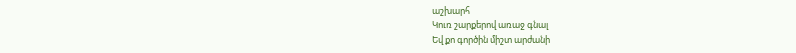աշխարհ
Կուռ շարքերով առաջ գնալ
Եվ քո գործին միշտ արժանի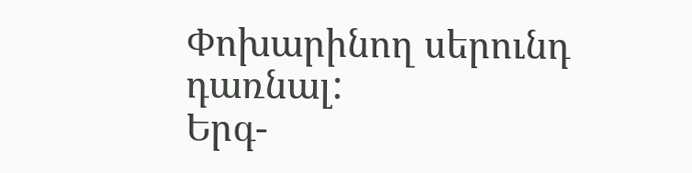Փոխարինող սերունդ դառնալ:
Երգ-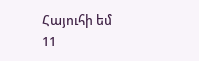Հայուհի եմ
11